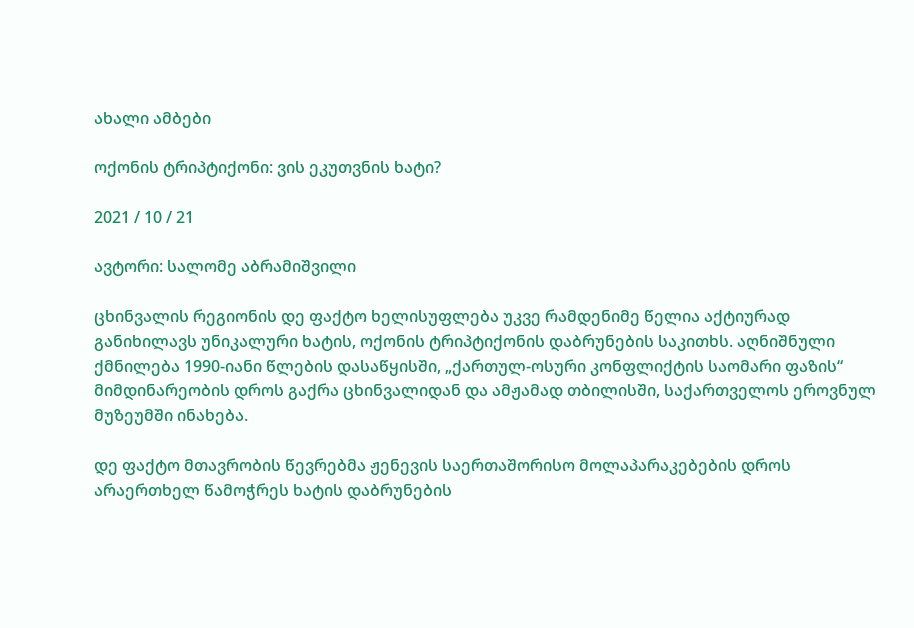ახალი ამბები

ოქონის ტრიპტიქონი: ვის ეკუთვნის ხატი?

2021 / 10 / 21

ავტორი: სალომე აბრამიშვილი

ცხინვალის რეგიონის დე ფაქტო ხელისუფლება უკვე რამდენიმე წელია აქტიურად განიხილავს უნიკალური ხატის, ოქონის ტრიპტიქონის დაბრუნების საკითხს. აღნიშნული ქმნილება 1990-იანი წლების დასაწყისში, „ქართულ-ოსური კონფლიქტის საომარი ფაზის“ მიმდინარეობის დროს გაქრა ცხინვალიდან და ამჟამად თბილისში, საქართველოს ეროვნულ მუზეუმში ინახება.

დე ფაქტო მთავრობის წევრებმა ჟენევის საერთაშორისო მოლაპარაკებების დროს არაერთხელ წამოჭრეს ხატის დაბრუნების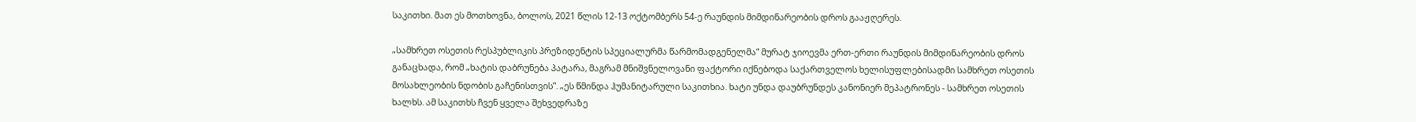საკითხი. მათ ეს მოთხოვნა, ბოლოს, 2021 წლის 12-13 ოქტომბერს 54-ე რაუნდის მიმდინარეობის დროს გააჟღერეს.

„სამხრეთ ოსეთის რესპუბლიკის პრეზიდენტის სპეციალურმა წარმომადგენელმა“ მურატ ჯიოევმა ერთ-ერთი რაუნდის მიმდინარეობის დროს განაცხადა, რომ „ხატის დაბრუნება პატარა, მაგრამ მნიშვნელოვანი ფაქტორი იქნებოდა საქართველოს ხელისუფლებისადმი სამხრეთ ოსეთის მოსახლეობის ნდობის გაჩენისთვის“. „ეს წმინდა ჰუმანიტარული საკითხია. ხატი უნდა დაუბრუნდეს კანონიერ მეპატრონეს - სამხრეთ ოსეთის ხალხს. ამ საკითხს ჩვენ ყველა შეხვედრაზე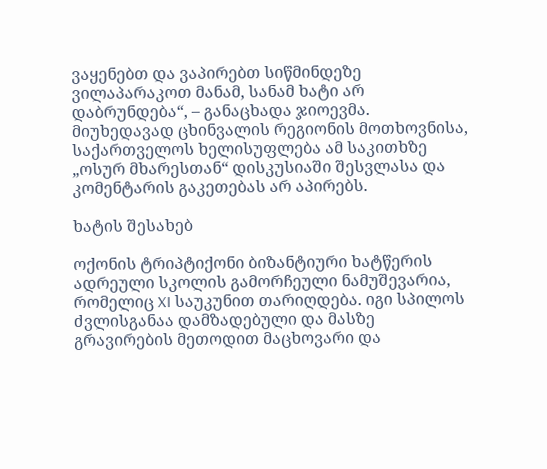ვაყენებთ და ვაპირებთ სიწმინდეზე ვილაპარაკოთ მანამ, სანამ ხატი არ დაბრუნდება“, – განაცხადა ჯიოევმა. მიუხედავად ცხინვალის რეგიონის მოთხოვნისა, საქართველოს ხელისუფლება ამ საკითხზე „ოსურ მხარესთან“ დისკუსიაში შესვლასა და კომენტარის გაკეთებას არ აპირებს.

ხატის შესახებ

ოქონის ტრიპტიქონი ბიზანტიური ხატწერის ადრეული სკოლის გამორჩეული ნამუშევარია, რომელიც XI საუკუნით თარიღდება. იგი სპილოს ძვლისგანაა დამზადებული და მასზე გრავირების მეთოდით მაცხოვარი და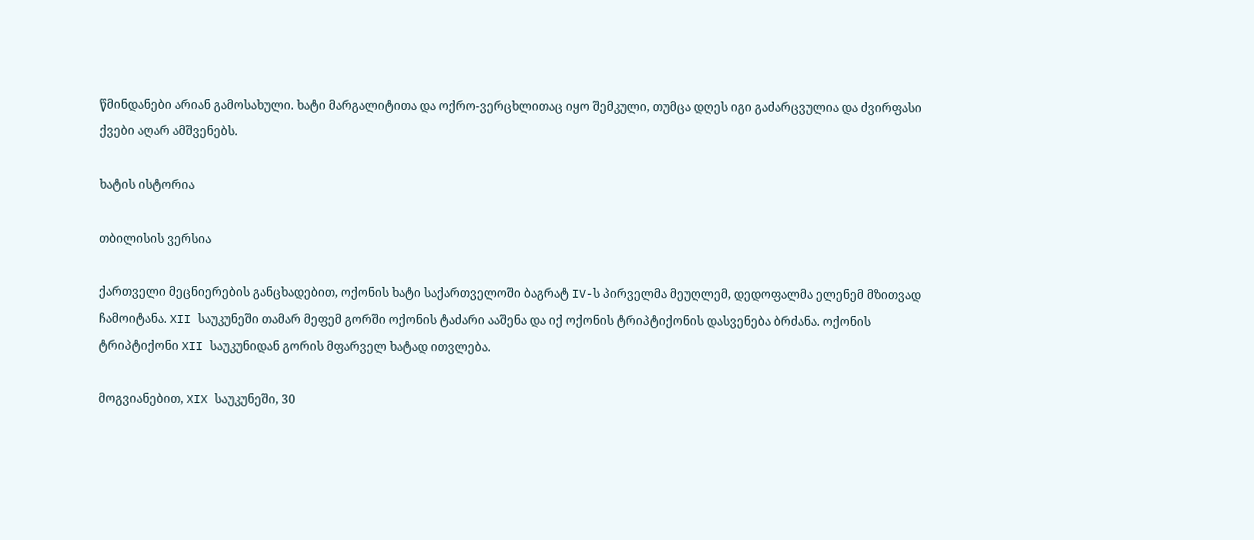წმინდანები არიან გამოსახული. ხატი მარგალიტითა და ოქრო-ვერცხლითაც იყო შემკული, თუმცა დღეს იგი გაძარცვულია და ძვირფასი ქვები აღარ ამშვენებს.

ხატის ისტორია

თბილისის ვერსია

ქართველი მეცნიერების განცხადებით, ოქონის ხატი საქართველოში ბაგრატ IV-ს პირველმა მეუღლემ, დედოფალმა ელენემ მზითვად ჩამოიტანა. XII საუკუნეში თამარ მეფემ გორში ოქონის ტაძარი ააშენა და იქ ოქონის ტრიპტიქონის დასვენება ბრძანა. ოქონის ტრიპტიქონი XII საუკუნიდან გორის მფარველ ხატად ითვლება.

მოგვიანებით, XIX საუკუნეში, 30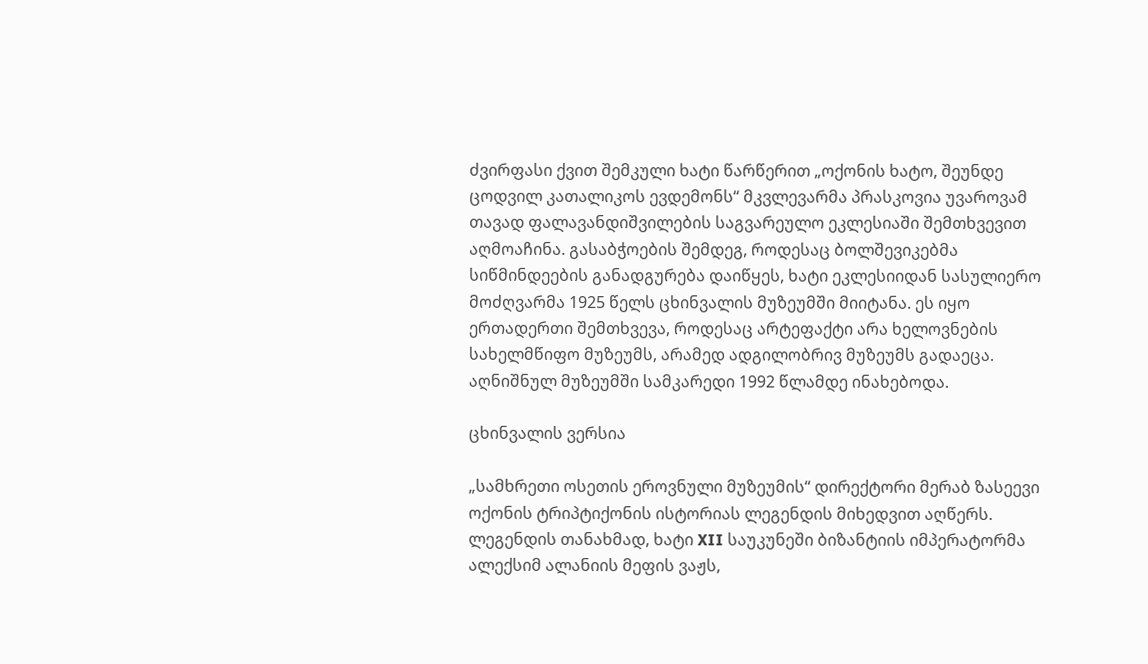ძვირფასი ქვით შემკული ხატი წარწერით „ოქონის ხატო, შეუნდე ცოდვილ კათალიკოს ევდემონს“ მკვლევარმა პრასკოვია უვაროვამ თავად ფალავანდიშვილების საგვარეულო ეკლესიაში შემთხვევით აღმოაჩინა. გასაბჭოების შემდეგ, როდესაც ბოლშევიკებმა სიწმინდეების განადგურება დაიწყეს, ხატი ეკლესიიდან სასულიერო მოძღვარმა 1925 წელს ცხინვალის მუზეუმში მიიტანა. ეს იყო ერთადერთი შემთხვევა, როდესაც არტეფაქტი არა ხელოვნების სახელმწიფო მუზეუმს, არამედ ადგილობრივ მუზეუმს გადაეცა. აღნიშნულ მუზეუმში სამკარედი 1992 წლამდე ინახებოდა.

ცხინვალის ვერსია

„სამხრეთი ოსეთის ეროვნული მუზეუმის“ დირექტორი მერაბ ზასეევი ოქონის ტრიპტიქონის ისტორიას ლეგენდის მიხედვით აღწერს. ლეგენდის თანახმად, ხატი XII საუკუნეში ბიზანტიის იმპერატორმა ალექსიმ ალანიის მეფის ვაჟს,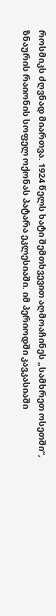როსმიკს ძღვნად მიართვა. 1924 წელს ხატი შემთხვევით აღმოაჩინეს „სამხრეთ ოსეთში“, ზნაურის რაიონის სოფელ ოქონას პატარა ეკლესიაში. იმ პერიოდში კავკასიაში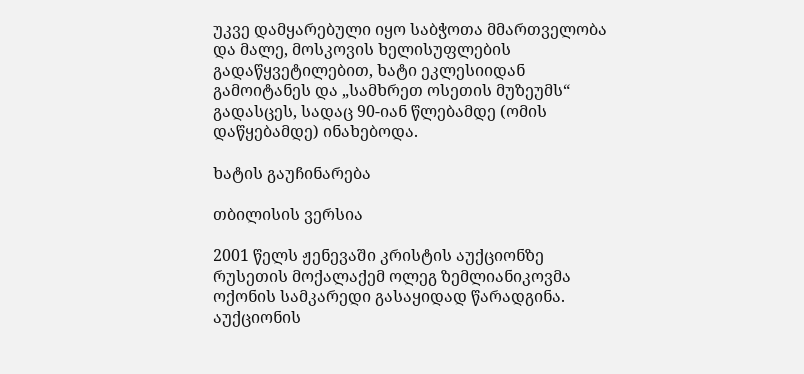უკვე დამყარებული იყო საბჭოთა მმართველობა და მალე, მოსკოვის ხელისუფლების გადაწყვეტილებით, ხატი ეკლესიიდან გამოიტანეს და „სამხრეთ ოსეთის მუზეუმს“ გადასცეს, სადაც 90-იან წლებამდე (ომის დაწყებამდე) ინახებოდა.

ხატის გაუჩინარება

თბილისის ვერსია

2001 წელს ჟენევაში კრისტის აუქციონზე რუსეთის მოქალაქემ ოლეგ ზემლიანიკოვმა ოქონის სამკარედი გასაყიდად წარადგინა. აუქციონის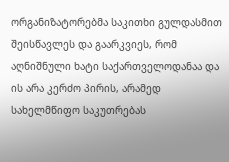ორგანიზატორებმა საკითხი გულდასმით შეისწავლეს და გაარკვიეს, რომ აღნიშნული ხატი საქართველოდანაა და ის არა კერძო პირის, არამედ სახელმწიფო საკუთრებას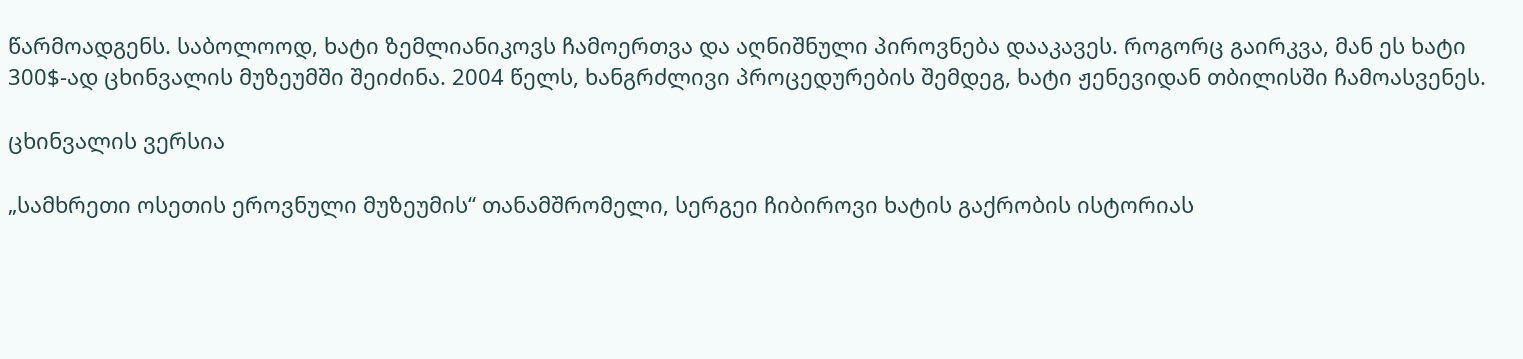წარმოადგენს. საბოლოოდ, ხატი ზემლიანიკოვს ჩამოერთვა და აღნიშნული პიროვნება დააკავეს. როგორც გაირკვა, მან ეს ხატი 300$-ად ცხინვალის მუზეუმში შეიძინა. 2004 წელს, ხანგრძლივი პროცედურების შემდეგ, ხატი ჟენევიდან თბილისში ჩამოასვენეს.

ცხინვალის ვერსია

„სამხრეთი ოსეთის ეროვნული მუზეუმის“ თანამშრომელი, სერგეი ჩიბიროვი ხატის გაქრობის ისტორიას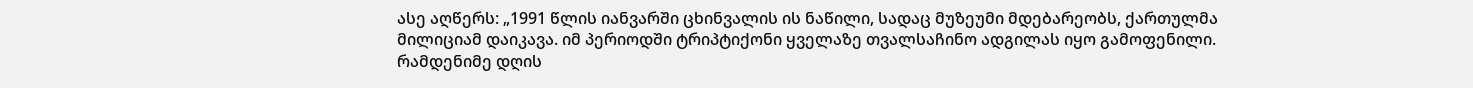ასე აღწერს: „1991 წლის იანვარში ცხინვალის ის ნაწილი, სადაც მუზეუმი მდებარეობს, ქართულმა მილიციამ დაიკავა. იმ პერიოდში ტრიპტიქონი ყველაზე თვალსაჩინო ადგილას იყო გამოფენილი. რამდენიმე დღის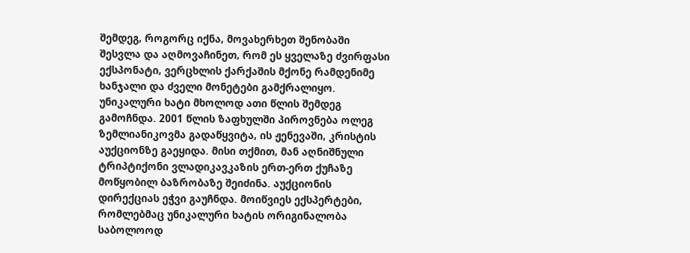შემდეგ, როგორც იქნა, მოვახერხეთ შენობაში შესვლა და აღმოვაჩინეთ, რომ ეს ყველაზე ძვირფასი ექსპონატი, ვერცხლის ქარქაშის მქონე რამდენიმე ხანჯალი და ძველი მონეტები გამქრალიყო. უნიკალური ხატი მხოლოდ ათი წლის შემდეგ გამოჩნდა. 2001 წლის ზაფხულში პიროვნება ოლეგ ზემლიანიკოვმა გადაწყვიტა, ის ჟენევაში, კრისტის აუქციონზე გაეყიდა. მისი თქმით, მან აღნიშნული ტრიპტიქონი ვლადიკავკაზის ერთ-ერთ ქუჩაზე მოწყობილ ბაზრობაზე შეიძინა. აუქციონის დირექციას ეჭვი გაუჩნდა. მოიწვიეს ექსპერტები, რომლებმაც უნიკალური ხატის ორიგინალობა საბოლოოდ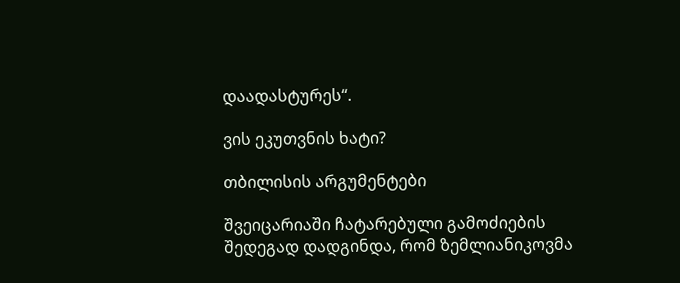დაადასტურეს“.

ვის ეკუთვნის ხატი?

თბილისის არგუმენტები

შვეიცარიაში ჩატარებული გამოძიების შედეგად დადგინდა, რომ ზემლიანიკოვმა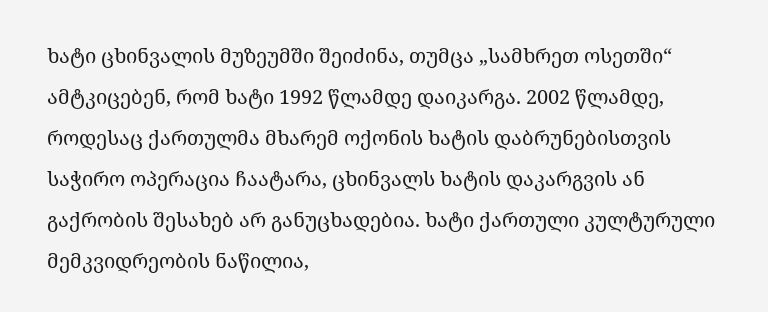ხატი ცხინვალის მუზეუმში შეიძინა, თუმცა „სამხრეთ ოსეთში“ ამტკიცებენ, რომ ხატი 1992 წლამდე დაიკარგა. 2002 წლამდე, როდესაც ქართულმა მხარემ ოქონის ხატის დაბრუნებისთვის საჭირო ოპერაცია ჩაატარა, ცხინვალს ხატის დაკარგვის ან გაქრობის შესახებ არ განუცხადებია. ხატი ქართული კულტურული მემკვიდრეობის ნაწილია,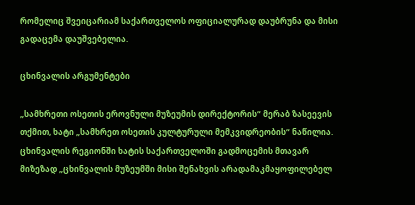რომელიც შვეიცარიამ საქართველოს ოფიციალურად დაუბრუნა და მისი გადაცემა დაუშვებელია.

ცხინვალის არგუმენტები

„სამხრეთი ოსეთის ეროვნული მუზეუმის დირექტორის“ მერაბ ზასეევის თქმით, ხატი „სამხრეთ ოსეთის კულტურული მემკვიდრეობის“ ნაწილია. ცხინვალის რეგიონში ხატის საქართველოში გადმოცემის მთავარ მიზეზად „ცხინვალის მუზეუმში მისი შენახვის არადამაკმაყოფილებელ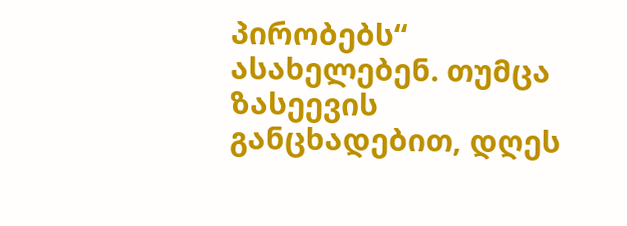პირობებს“ ასახელებენ. თუმცა ზასეევის განცხადებით, დღეს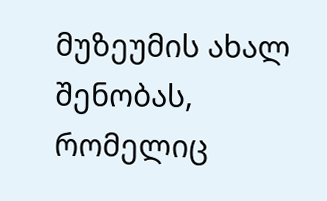მუზეუმის ახალ შენობას, რომელიც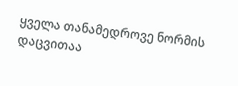ყველა თანამედროვე ნორმის დაცვითაა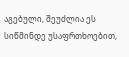აგებული, შეუძლია ეს სიწმინდე უსაფრთხოებით,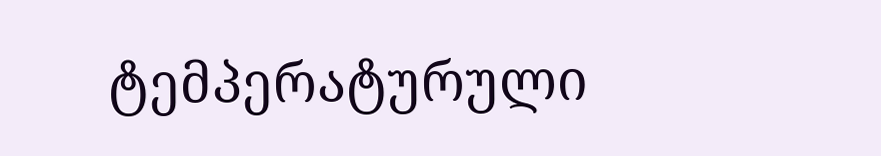ტემპერატურული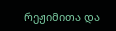რეჟიმითა და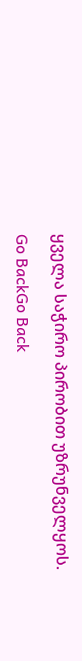ყველა საჭირო პირობით უზრუნველყოს.

Go BackGo Back